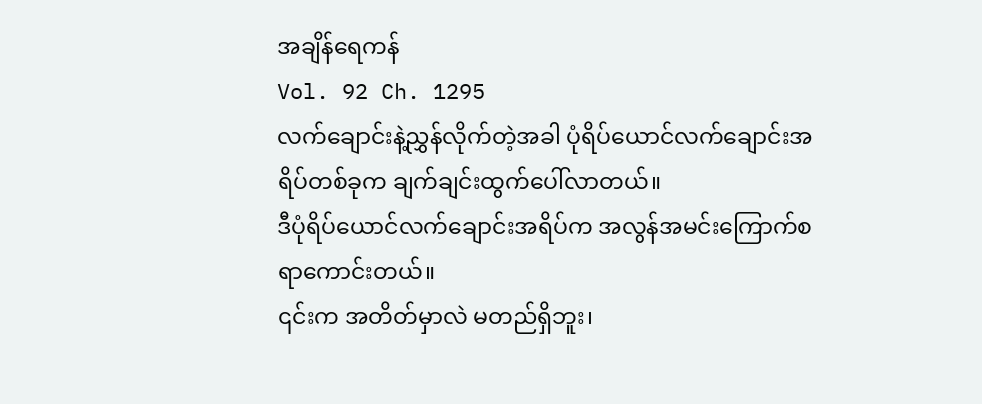အချိန်ရေကန်
Vol. 92 Ch. 1295
လက်ချောင်းနဲ့ညွှန်လိုက်တဲ့အခါ ပုံရိပ်ယောင်လက်ချောင်းအရိပ်တစ်ခုက ချက်ချင်းထွက်ပေါ်လာတယ်။
ဒီပုံရိပ်ယောင်လက်ချောင်းအရိပ်က အလွန်အမင်းကြောက်စရာကောင်းတယ်။
၎င်းက အတိတ်မှာလဲ မတည်ရှိဘူး၊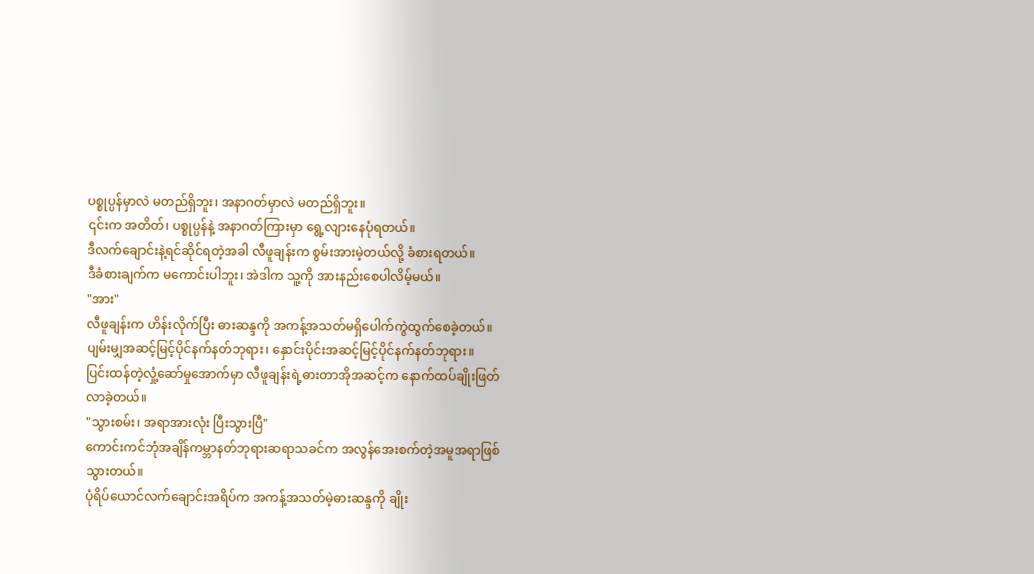ပစ္စုပ္ပန်မှာလဲ မတည်ရှိဘူး၊ အနာဂတ်မှာလဲ မတည်ရှိဘူး။
၎င်းက အတိတ်၊ ပစ္စုပ္ပန်နဲ့ အနာဂတ်ကြားမှာ ရွေ့လျားနေပုံရတယ်။
ဒီလက်ချောင်းနဲ့ရင်ဆိုင်ရတဲ့အခါ လီဖူချန်းက စွမ်းအားမဲ့တယ်လို့ ခံစားရတယ်။
ဒီခံစားချက်က မကောင်းပါဘူး၊ အဲဒါက သူ့ကို အားနည်းစေပါလိမ့်မယ်။
"အား"
လီဖူချန်းက ဟိန်းလိုက်ပြီး ဓားဆန္ဒကို အကန့်အသတ်မရှိပေါက်ကွဲထွက်စေခဲ့တယ်။
ပျမ်းမျှအဆင့်မြင့်ပိုင်နက်နတ်ဘုရား၊ နှောင်းပိုင်းအဆင့်မြင့်ပိုင်နက်နတ်ဘုရား။
ပြင်းထန်တဲ့လှုံ့ဆော်မှုအောက်မှာ လီဖူချန်းရဲ့ဓားတာအိုအဆင့်က နောက်ထပ်ချိုးဖြတ်လာခဲ့တယ်။
"သွားစမ်း၊ အရာအားလုံး ပြီးသွားပြီ"
ကောင်းကင်ဘုံအချိန်ကမ္ဘာနတ်ဘုရားဆရာသခင်က အလွန်အေးစက်တဲ့အမူအရာဖြစ်သွားတယ်။
ပုံရိပ်ယောင်လက်ချောင်းအရိပ်က အကန့်အသတ်မဲ့ဓားဆန္ဒကို ချိုး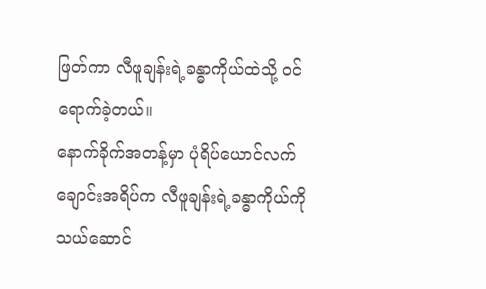ဖြတ်ကာ လီဖူချန်းရဲ့ခန္ဓာကိုယ်ထဲသို့ ဝင်ရောက်ခဲ့တယ်။
နောက်ခိုက်အတန့်မှာ ပုံရိပ်ယောင်လက်ချောင်းအရိပ်က လီဖူချန်းရဲ့ခန္ဓာကိုယ်ကို သယ်ဆောင်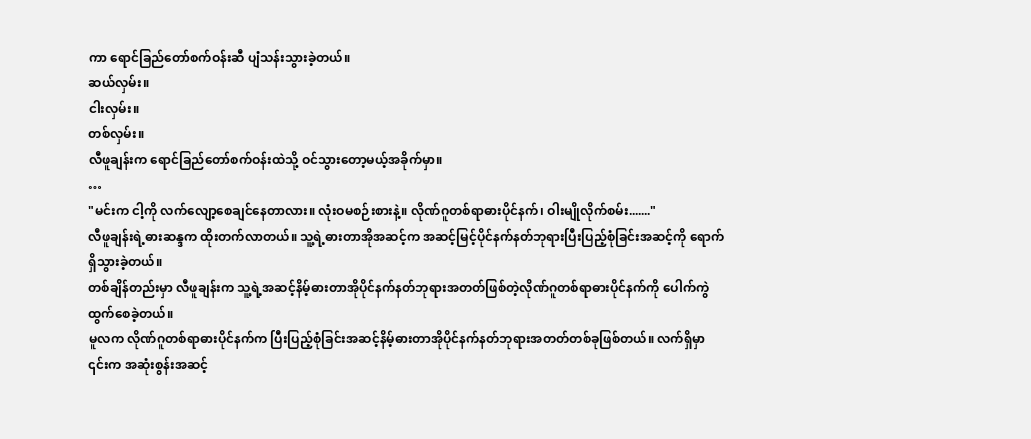ကာ ရောင်ခြည်တော်စက်ဝန်းဆီ ပျံသန်းသွားခဲ့တယ်။
ဆယ်လှမ်း။
ငါးလှမ်း။
တစ်လှမ်း။
လီဖူချန်းက ရောင်ခြည်တော်စက်ဝန်းထဲသို့ ဝင်သွားတော့မယ့်အခိုက်မှာ။
…
"မင်းက ငါ့ကို လက်လျော့စေချင်နေတာလား။ လုံးဝမစဉ်းစားနဲ့။ လိုဏ်ဂူတစ်ရာဓားပိုင်နက်၊ ဝါးမျိုလိုက်စမ်း......."
လီဖူချန်းရဲ့ဓားဆန္ဒက ထိုးတက်လာတယ်။ သူ့ရဲ့ဓားတာအိုအဆင့်က အဆင့်မြင့်ပိုင်နက်နတ်ဘုရားပြီးပြည့်စုံခြင်းအဆင့်ကို ရောက်ရှိသွားခဲ့တယ်။
တစ်ချိန်တည်းမှာ လီဖူချန်းက သူ့ရဲ့အဆင့်နိမ့်ဓားတာအိုပိုင်နက်နတ်ဘုရားအတတ်ဖြစ်တဲ့လိုဏ်ဂူတစ်ရာဓားပိုင်နက်ကို ပေါက်ကွဲထွက်စေခဲ့တယ်။
မူလက လိုဏ်ဂူတစ်ရာဓားပိုင်နက်က ပြီးပြည့်စုံခြင်းအဆင့်နိမ့်ဓားတာအိုပိုင်နက်နတ်ဘုရားအတတ်တစ်ခုဖြစ်တယ်။ လက်ရှိမှာ ၎င်းက အဆုံးစွန်းအဆင့်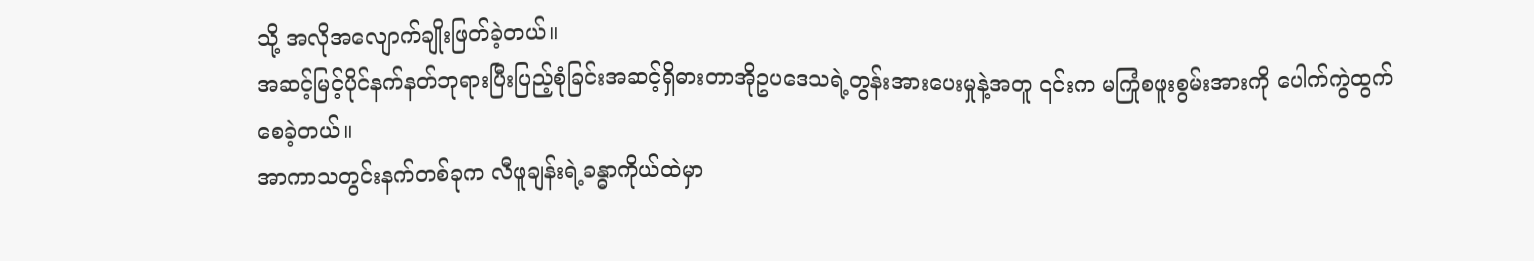သို့ အလိုအလျောက်ချိုးဖြတ်ခဲ့တယ်။
အဆင့်မြင့်ပိုင်နက်နတ်ဘုရားပြီးပြည့်စုံခြင်းအဆင့်ရှိဓားတာအိုဥပဒေသရဲ့တွန်းအားပေးမှုနဲ့အတူ ၎င်းက မကြုံစဖူးစွမ်းအားကို ပေါက်ကွဲထွက်စေခဲ့တယ်။
အာကာသတွင်းနက်တစ်ခုက လီဖူချန်းရဲ့ခန္ဓာကိုယ်ထဲမှာ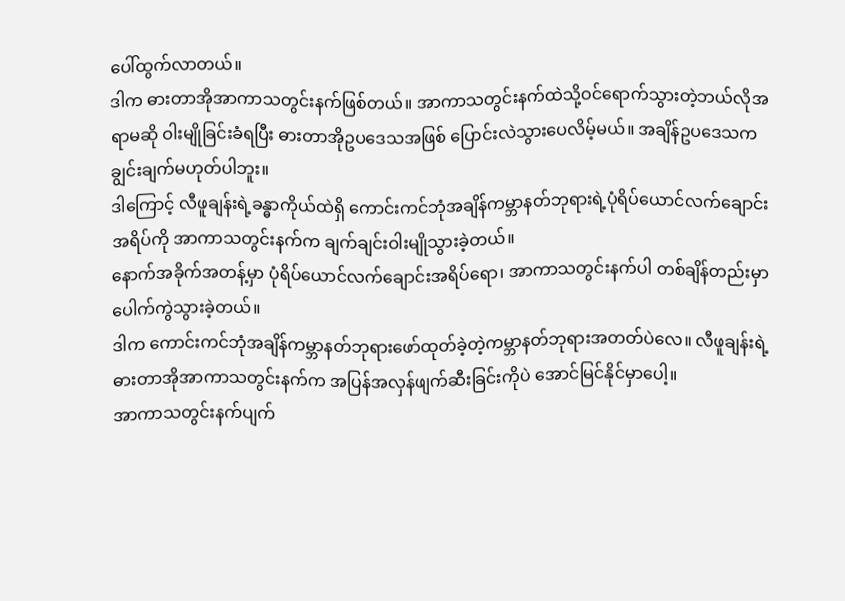ပေါ်ထွက်လာတယ်။
ဒါက ဓားတာအိုအာကာသတွင်းနက်ဖြစ်တယ်။ အာကာသတွင်းနက်ထဲသို့ဝင်ရောက်သွားတဲ့ဘယ်လိုအရာမဆို ဝါးမျိုခြင်းခံရပြီး ဓားတာအိုဥပဒေသအဖြစ် ပြောင်းလဲသွားပေလိမ့်မယ်။ အချိန်ဥပဒေသက ချွင်းချက်မဟုတ်ပါဘူး။
ဒါကြောင့် လီဖူချန်းရဲ့ခန္ဓာကိုယ်ထဲရှိ ကောင်းကင်ဘုံအချိန်ကမ္ဘာနတ်ဘုရားရဲ့ပုံရိပ်ယောင်လက်ချောင်းအရိပ်ကို အာကာသတွင်းနက်က ချက်ချင်းဝါးမျိုသွားခဲ့တယ်။
နောက်အခိုက်အတန့်မှာ ပုံရိပ်ယောင်လက်ချောင်းအရိပ်ရော၊ အာကာသတွင်းနက်ပါ တစ်ချိန်တည်းမှာ ပေါက်ကွဲသွားခဲ့တယ်။
ဒါက ကောင်းကင်ဘုံအချိန်ကမ္ဘာနတ်ဘုရားဖော်ထုတ်ခဲ့တဲ့ကမ္ဘာနတ်ဘုရားအတတ်ပဲလေ။ လီဖူချန်းရဲ့ဓားတာအိုအာကာသတွင်းနက်က အပြန်အလှန်ဖျက်ဆီးခြင်းကိုပဲ အောင်မြင်နိုင်မှာပေါ့။
အာကာသတွင်းနက်ပျက်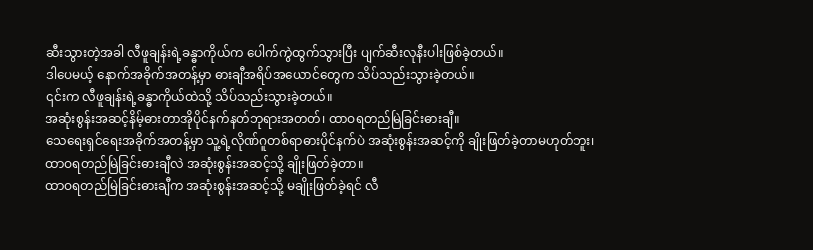ဆီးသွားတဲ့အခါ လီဖူချန်းရဲ့ခန္ဓာကိုယ်က ပေါက်ကွဲထွက်သွားပြီး ပျက်ဆီးလုနီးပါးဖြစ်ခဲ့တယ်။
ဒါပေမယ့် နောက်အခိုက်အတန့်မှာ ဓားချီအရိပ်အယောင်တွေက သိပ်သည်းသွားခဲ့တယ်။
၎င်းက လီဖူချန်းရဲ့ခန္ဓာကိုယ်ထဲသို့ သိပ်သည်းသွားခဲ့တယ်။
အဆုံးစွန်းအဆင့်နိမ့်ဓားတာအိုပိုင်နက်နတ်ဘုရားအတတ်၊ ထာဝရတည်မြဲခြင်းဓားချီ။
သေရေးရှင်ရေးအခိုက်အတန့်မှာ သူ့ရဲ့လိုဏ်ဂူတစ်ရာဓားပိုင်နက်ပဲ အဆုံးစွန်းအဆင့်ကို ချိုးဖြတ်ခဲ့တာမဟုတ်ဘူး၊ ထာဝရတည်မြဲခြင်းဓားချီလဲ အဆုံးစွန်းအဆင့်သို့ ချိုးဖြတ်ခဲ့တာ။
ထာဝရတည်မြဲခြင်းဓားချီက အဆုံးစွန်းအဆင့်သို့ မချိုးဖြတ်ခဲ့ရင် လီ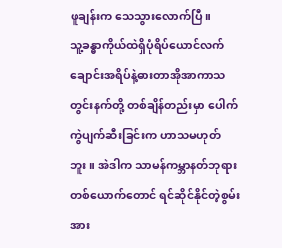ဖူချန်းက သေသွားလောက်ပြီ။
သူ့ခန္ဓာကိုယ်ထဲရှိပုံရိပ်ယောင်လက်ချောင်းအရိပ်နဲ့ဓားတာအိုအာကာသတွင်းနက်တို့ တစ်ချိန်တည်းမှာ ပေါက်ကွဲပျက်ဆီးခြင်းက ဟာသမဟုတ်ဘူး။ အဲဒါက သာမန်ကမ္ဘာနတ်ဘုရားတစ်ယောက်တောင် ရင်ဆိုင်နိုင်တဲ့စွမ်းအား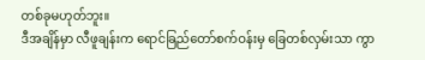တစ်ခုမဟုတ်ဘူး။
ဒီအချိန်မှာ လီဖူချန်းက ရောင်ခြည်တော်စက်ဝန်းမှ ခြေတစ်လှမ်းသာ ကွာ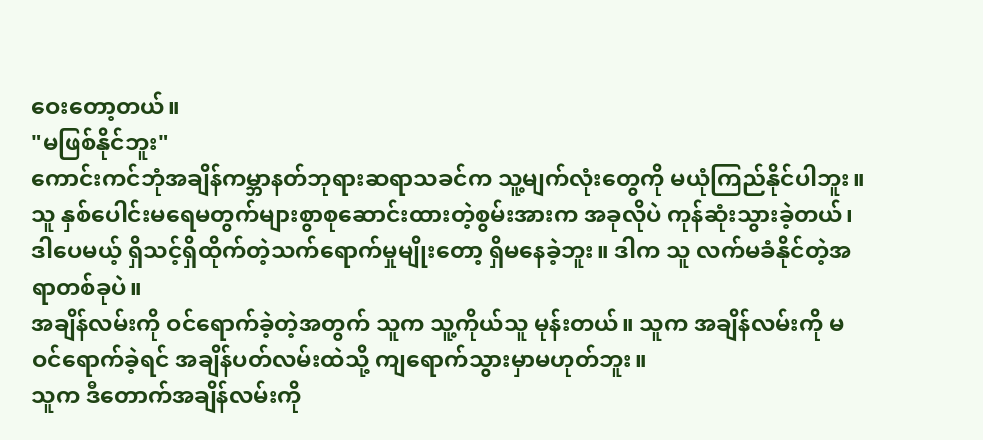ဝေးတော့တယ်။
"မဖြစ်နိုင်ဘူး"
ကောင်းကင်ဘုံအချိန်ကမ္ဘာနတ်ဘုရားဆရာသခင်က သူ့မျက်လုံးတွေကို မယုံကြည်နိုင်ပါဘူး။
သူ နှစ်ပေါင်းမရေမတွက်များစွာစုဆောင်းထားတဲ့စွမ်းအားက အခုလိုပဲ ကုန်ဆုံးသွားခဲ့တယ်၊ ဒါပေမယ့် ရှိသင့်ရှိထိုက်တဲ့သက်ရောက်မှုမျိုးတော့ ရှိမနေခဲ့ဘူး။ ဒါက သူ လက်မခံနိုင်တဲ့အရာတစ်ခုပဲ။
အချိန်လမ်းကို ဝင်ရောက်ခဲ့တဲ့အတွက် သူက သူ့ကိုယ်သူ မုန်းတယ်။ သူက အချိန်လမ်းကို မဝင်ရောက်ခဲ့ရင် အချိန်ပတ်လမ်းထဲသို့ ကျရောက်သွားမှာမဟုတ်ဘူး။
သူက ဒီတောက်အချိန်လမ်းကို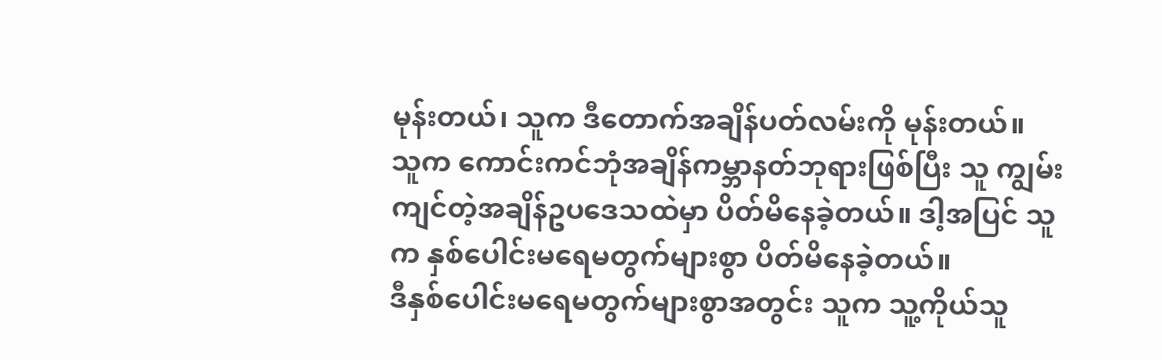မုန်းတယ်၊ သူက ဒီတောက်အချိန်ပတ်လမ်းကို မုန်းတယ်။
သူက ကောင်းကင်ဘုံအချိန်ကမ္ဘာနတ်ဘုရားဖြစ်ပြီး သူ ကျွမ်းကျင်တဲ့အချိန်ဥပဒေသထဲမှာ ပိတ်မိနေခဲ့တယ်။ ဒါ့အပြင် သူက နှစ်ပေါင်းမရေမတွက်များစွာ ပိတ်မိနေခဲ့တယ်။
ဒီနှစ်ပေါင်းမရေမတွက်များစွာအတွင်း သူက သူ့ကိုယ်သူ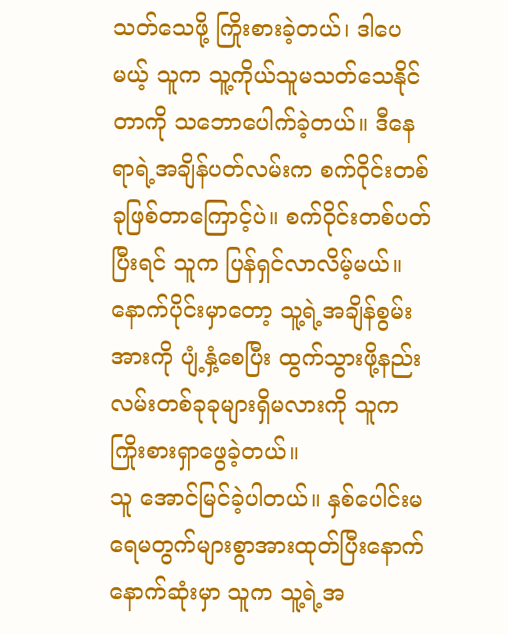သတ်သေဖို့ ကြိုးစားခဲ့တယ်၊ ဒါပေမယ့် သူက သူ့ကိုယ်သူမသတ်သေနိုင်တာကို သဘောပေါက်ခဲ့တယ်။ ဒီနေရာရဲ့အချိန်ပတ်လမ်းက စက်ဝိုင်းတစ်ခုဖြစ်တာကြောင့်ပဲ။ စက်ဝိုင်းတစ်ပတ်ပြီးရင် သူက ပြန်ရှင်လာလိမ့်မယ်။
နောက်ပိုင်းမှာတော့ သူ့ရဲ့အချိန်စွမ်းအားကို ပျံ့နှံ့စေပြီး ထွက်သွားဖို့နည်းလမ်းတစ်ခုခုများရှိမလားကို သူက ကြိုးစားရှာဖွေခဲ့တယ်။
သူ အောင်မြင်ခဲ့ပါတယ်။ နှစ်ပေါင်းမရေမတွက်များစွာအားထုတ်ပြီးနောက် နောက်ဆုံးမှာ သူက သူ့ရဲ့အ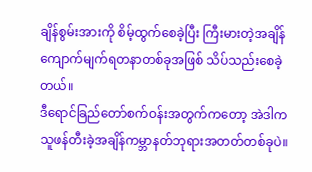ချိန်စွမ်းအားကို စိမ့်ထွက်စေခဲ့ပြီး ကြီးမားတဲ့အချိန်ကျောက်မျက်ရတနာတစ်ခုအဖြစ် သိပ်သည်းစေခဲ့တယ်။
ဒီရောင်ခြည်တော်စက်ဝန်းအတွက်ကတော့ အဲဒါက သူဖန်တီးခဲ့အချိန်ကမ္ဘာနတ်ဘုရားအတတ်တစ်ခုပဲ။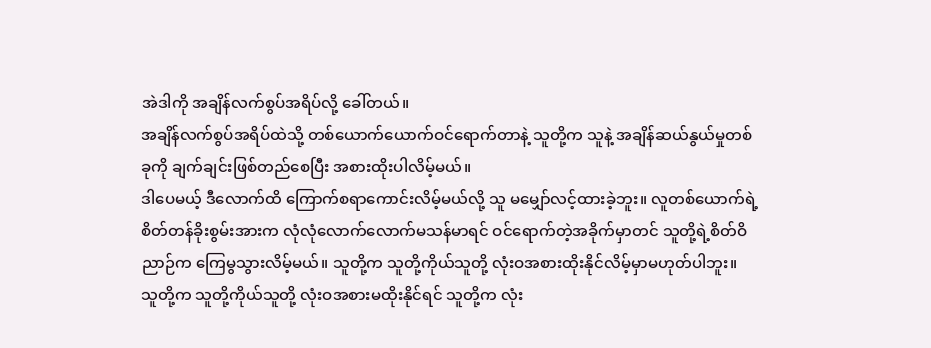အဲဒါကို အချိန်လက်စွပ်အရိပ်လို့ ခေါ်တယ်။
အချိန်လက်စွပ်အရိပ်ထဲသို့ တစ်ယောက်ယောက်ဝင်ရောက်တာနဲ့ သူတို့က သူနဲ့ အချိန်ဆယ်နွယ်မှုတစ်ခုကို ချက်ချင်းဖြစ်တည်စေပြီး အစားထိုးပါလိမ့်မယ်။
ဒါပေမယ့် ဒီလောက်ထိ ကြောက်စရာကောင်းလိမ့်မယ်လို့ သူ မမျှော်လင့်ထားခဲ့ဘူး။ လူတစ်ယောက်ရဲ့စိတ်တန်ခိုးစွမ်းအားက လုံလုံလောက်လောက်မသန်မာရင် ဝင်ရောက်တဲ့အခိုက်မှာတင် သူတို့ရဲ့စိတ်ဝိညာဉ်က ကြေမွသွားလိမ့်မယ်။ သူတို့က သူတို့ကိုယ်သူတို့ လုံးဝအစားထိုးနိုင်လိမ့်မှာမဟုတ်ပါဘူး။
သူတို့က သူတို့ကိုယ်သူတို့ လုံးဝအစားမထိုးနိုင်ရင် သူတို့က လုံး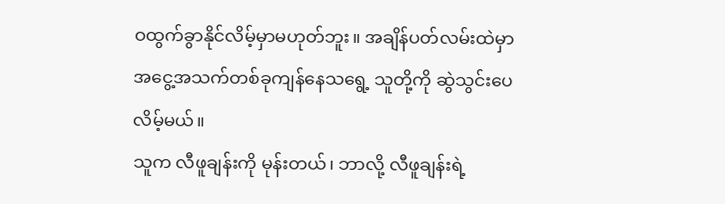ဝထွက်ခွာနိုင်လိမ့်မှာမဟုတ်ဘူး။ အချိန်ပတ်လမ်းထဲမှာ အငွေ့အသက်တစ်ခုကျန်နေသရွေ့ သူတို့ကို ဆွဲသွင်းပေလိမ့်မယ်။
သူက လီဖူချန်းကို မုန်းတယ်၊ ဘာလို့ လီဖူချန်းရဲ့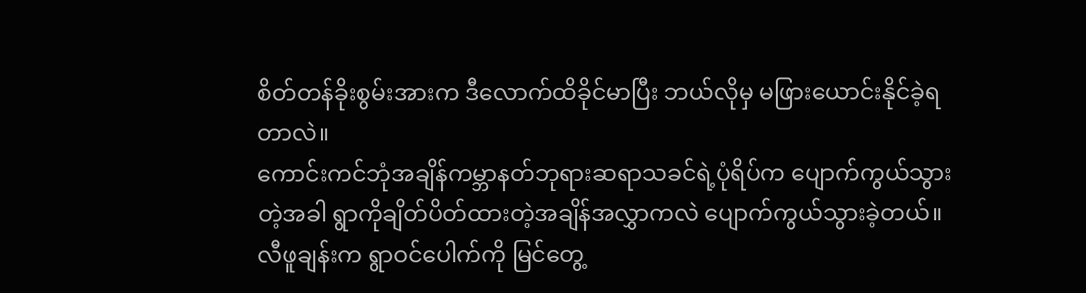စိတ်တန်ခိုးစွမ်းအားက ဒီလောက်ထိခိုင်မာပြီး ဘယ်လိုမှ မဖြားယောင်းနိုင်ခဲ့ရတာလဲ။
ကောင်းကင်ဘုံအချိန်ကမ္ဘာနတ်ဘုရားဆရာသခင်ရဲ့ပုံရိပ်က ပျောက်ကွယ်သွားတဲ့အခါ ရွာကိုချိတ်ပိတ်ထားတဲ့အချိန်အလွှာကလဲ ပျောက်ကွယ်သွားခဲ့တယ်။ လီဖူချန်းက ရွာဝင်ပေါက်ကို မြင်တွေ့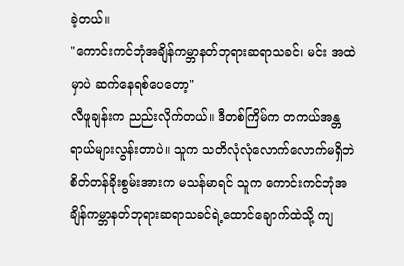ခဲ့တယ်။
"ကောင်းကင်ဘုံအချိန်ကမ္ဘာနတ်ဘုရားဆရာသခင်၊ မင်း အထဲမှာပဲ ဆက်နေရစ်ပေတော့"
လီဖူချန်းက ညည်းလိုက်တယ်။ ဒီတစ်ကြိမ်က တကယ်အန္တရာယ်များလွန်းတာပဲ။ သူက သတိလုံလုံလောက်လောက်မရှိဘဲ စိတ်တန်ခိုးစွမ်းအားက မသန်မာရင် သူက ကောင်းကင်ဘုံအချိန်ကမ္ဘာနတ်ဘုရားဆရာသခင်ရဲ့ထောင်ချောက်ထဲသို့ ကျ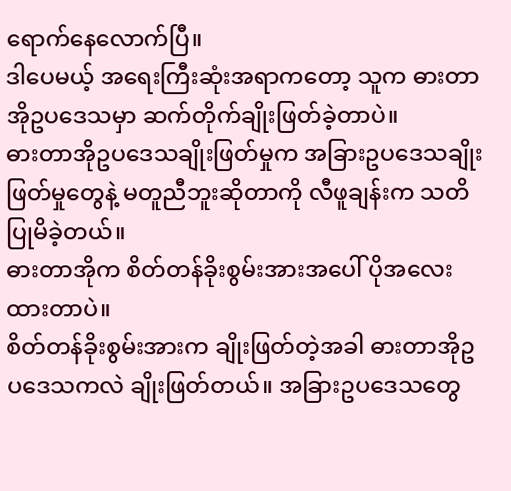ရောက်နေလောက်ပြီ။
ဒါပေမယ့် အရေးကြီးဆုံးအရာကတော့ သူက ဓားတာအိုဥပဒေသမှာ ဆက်တိုက်ချိုးဖြတ်ခဲ့တာပဲ။
ဓားတာအိုဥပဒေသချိုးဖြတ်မှုက အခြားဥပဒေသချိုးဖြတ်မှုတွေနဲ့ မတူညီဘူးဆိုတာကို လီဖူချန်းက သတိပြုမိခဲ့တယ်။
ဓားတာအိုက စိတ်တန်ခိုးစွမ်းအားအပေါ် ပိုအလေးထားတာပဲ။
စိတ်တန်ခိုးစွမ်းအားက ချိုးဖြတ်တဲ့အခါ ဓားတာအိုဥပဒေသကလဲ ချိုးဖြတ်တယ်။ အခြားဥပဒေသတွေ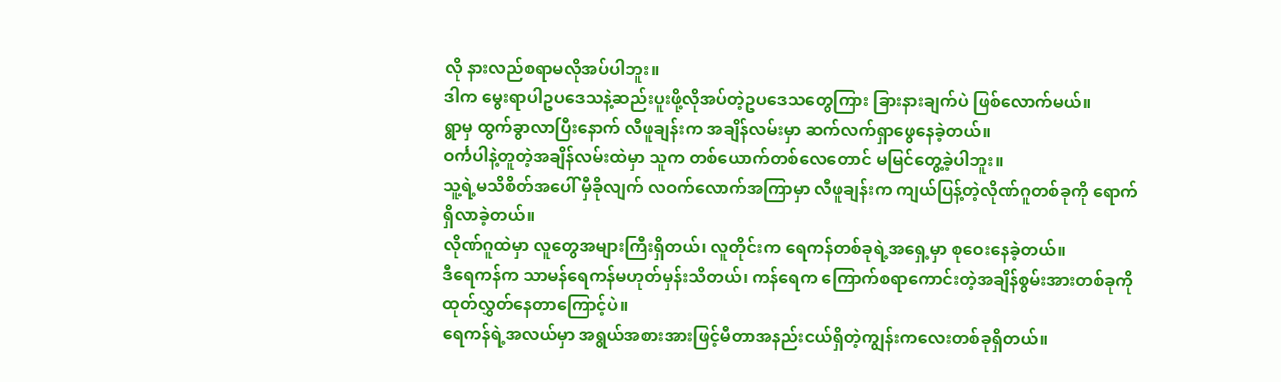လို နားလည်စရာမလိုအပ်ပါဘူး။
ဒါက မွေးရာပါဥပဒေသနဲ့ဆည်းပူးဖို့လိုအပ်တဲ့ဥပဒေသတွေကြား ခြားနားချက်ပဲ ဖြစ်လောက်မယ်။
ရွာမှ ထွက်ခွာလာပြီးနောက် လီဖူချန်းက အချိန်လမ်းမှာ ဆက်လက်ရှာဖွေနေခဲ့တယ်။
ဝင်္ကပါနဲ့တူတဲ့အချိန်လမ်းထဲမှာ သူက တစ်ယောက်တစ်လေတောင် မမြင်တွေ့ခဲ့ပါဘူး။
သူ့ရဲ့မသိစိတ်အပေါ် မှီခိုလျက် လဝက်လောက်အကြာမှာ လီဖူချန်းက ကျယ်ပြန့်တဲ့လိုဏ်ဂူတစ်ခုကို ရောက်ရှိလာခဲ့တယ်။
လိုဏ်ဂူထဲမှာ လူတွေအများကြီးရှိတယ်၊ လူတိုင်းက ရေကန်တစ်ခုရဲ့အရှေ့မှာ စုဝေးနေခဲ့တယ်။
ဒီရေကန်က သာမန်ရေကန်မဟုတ်မှန်းသိတယ်၊ ကန်ရေက ကြောက်စရာကောင်းတဲ့အချိန်စွမ်းအားတစ်ခုကို ထုတ်လွှတ်နေတာကြောင့်ပဲ။
ရေကန်ရဲ့အလယ်မှာ အရွယ်အစားအားဖြင့်မီတာအနည်းငယ်ရှိတဲ့ကျွန်းကလေးတစ်ခုရှိတယ်။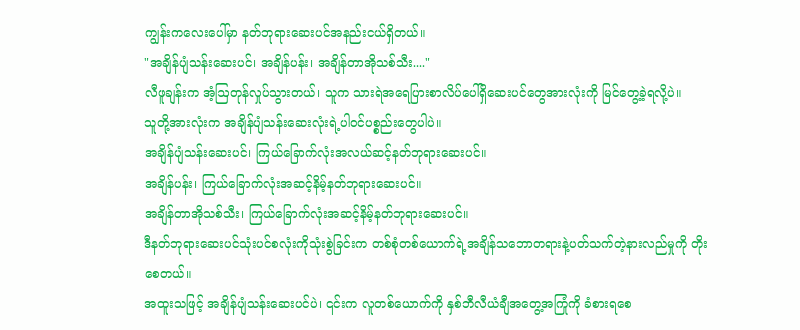ကျွန်းကလေးပေါ်မှာ နတ်ဘုရားဆေးပင်အနည်းငယ်ရှိတယ်။
"အချိန်ပျံသန်းဆေးပင်၊ အချိန်ပန်း၊ အချိန်တာအိုသစ်သီး...."
လီဖူချန်းက အံ့ဩတုန်လှုပ်သွားတယ်၊ သူက သားရဲအရေပြားစာလိပ်ပေါ်ရှိဆေးပင်တွေအားလုံးကို မြင်တွေ့ခဲ့ရလို့ပဲ။
သူတို့အားလုံးက အချိန်ပျံသန်းဆေးလုံးရဲ့ပါဝင်ပစ္စည်းတွေပါပဲ။
အချိန်ပျံသန်းဆေးပင်၊ ကြယ်ခြောက်လုံးအလယ်ဆင့်နတ်ဘုရားဆေးပင်။
အချိန်ပန်း၊ ကြယ်ခြောက်လုံးအဆင့်နိမ့်နတ်ဘုရားဆေးပင်။
အချိန်တာအိုသစ်သီး၊ ကြယ်ခြောက်လုံးအဆင့်နိမ့်နတ်ဘုရားဆေးပင်။
ဒီနတ်ဘုရားဆေးပင်သုံးပင်စလုံးကိုသုံးစွဲခြင်းက တစ်စုံတစ်ယောက်ရဲ့အချိန်သဘောတရားနဲ့ပတ်သက်တဲ့နားလည်မှုကို တိုးစေတယ်။
အထူးသဖြင့် အချိန်ပျံသန်းဆေးပင်ပဲ၊ ၎င်းက လူတစ်ယောက်ကို နှစ်ဘီလီယံချီအတွေ့အကြုံကို ခံစားရစေ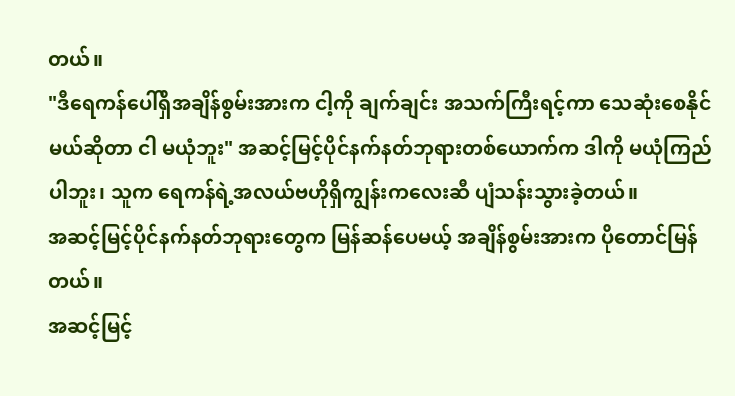တယ်။
"ဒီရေကန်ပေါ်ရှိအချိန်စွမ်းအားက ငါ့ကို ချက်ချင်း အသက်ကြီးရင့်ကာ သေဆုံးစေနိုင်မယ်ဆိုတာ ငါ မယုံဘူး" အဆင့်မြင့်ပိုင်နက်နတ်ဘုရားတစ်ယောက်က ဒါကို မယုံကြည်ပါဘူး၊ သူက ရေကန်ရဲ့အလယ်ဗဟိုရှိကျွန်းကလေးဆီ ပျံသန်းသွားခဲ့တယ်။
အဆင့်မြင့်ပိုင်နက်နတ်ဘုရားတွေက မြန်ဆန်ပေမယ့် အချိန်စွမ်းအားက ပိုတောင်မြန်တယ်။
အဆင့်မြင့်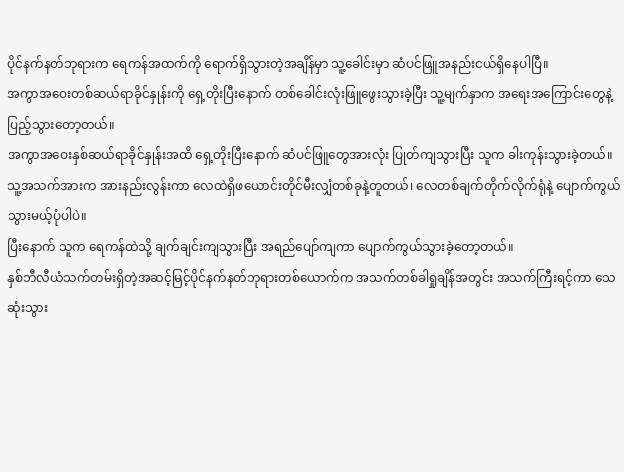ပိုင်နက်နတ်ဘုရားက ရေကန်အထက်ကို ရောက်ရှိသွားတဲ့အချိန်မှာ သူ့ခေါင်းမှာ ဆံပင်ဖြူအနည်းငယ်ရှိနေပါပြီ။
အကွာအဝေးတစ်ဆယ်ရာခိုင်နှုန်းကို ရှေ့တိုးပြီးနောက် တစ်ခေါင်းလုံးဖြူဖွေးသွားခဲ့ပြီး သူ့မျက်နှာက အရေးအကြောင်းတွေနဲ့ ပြည့်သွားတော့တယ်။
အကွာအဝေးနှစ်ဆယ်ရာခိုင်နှုန်းအထိ ရှေ့တိုးပြီးနောက် ဆံပင်ဖြူတွေအားလုံး ပြုတ်ကျသွားပြီး သူက ခါးကုန်းသွားခဲ့တယ်။ သူ့အသက်အားက အားနည်းလွန်းကာ လေထဲရှိဖယောင်းတိုင်မီးလျှံတစ်ခုနဲ့တူတယ်၊ လေတစ်ချက်တိုက်လိုက်ရုံနဲ့ ပျောက်ကွယ်သွားမယ့်ပုံပါပဲ။
ပြီးနောက် သူက ရေကန်ထဲသို့ ချက်ချင်းကျသွားပြီး အရည်ပျော်ကျကာ ပျောက်ကွယ်သွားခဲ့တော့တယ်။
နှစ်ဘီလီယံသက်တမ်းရှိတဲ့အဆင့်မြင့်ပိုင်နက်နတ်ဘုရားတစ်ယောက်က အသက်တစ်ခါရှုချိန်အတွင်း အသက်ကြီးရင့်ကာ သေဆုံးသွား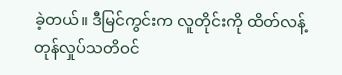ခဲ့တယ်။ ဒီမြင်ကွင်းက လူတိုင်းကို ထိတ်လန့်တုန်လှုပ်သတိဝင်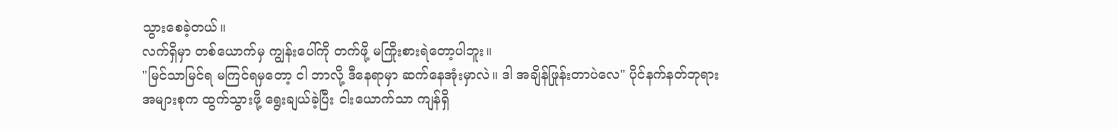သွားစေခဲ့တယ်။
လက်ရှိမှာ တစ်ယောက်မှ ကျွန်းပေါ်ကို တက်ဖို့ မကြိုးစားရဲတော့ပါဘူး။
"မြင်သာမြင်ရ မကြင်ရမှတော့ ငါ ဘာလို့ ဒီနေရာမှာ ဆက်နေအုံးမှာလဲ။ ဒါ အချိန်ဖြုန်းတာပဲလေ" ပိုင်နက်နတ်ဘုရားအများစုက ထွက်သွားဖို့ ရွေးချယ်ခဲ့ပြီး ငါးယောက်သာ ကျန်ရှိ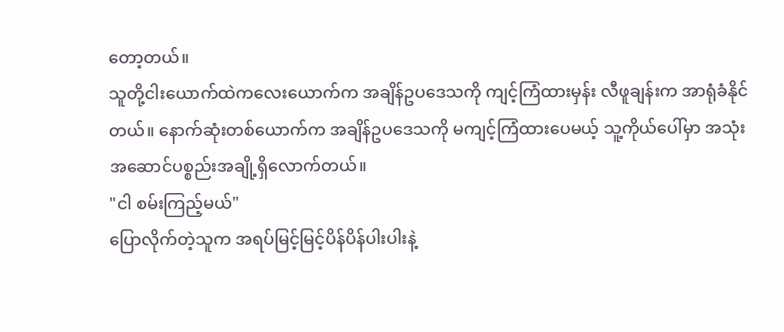တော့တယ်။
သူတို့ငါးယောက်ထဲကလေးယောက်က အချိန်ဥပဒေသကို ကျင့်ကြံထားမှန်း လီဖူချန်းက အာရုံခံနိုင်တယ်။ နောက်ဆုံးတစ်ယောက်က အချိန်ဥပဒေသကို မကျင့်ကြံထားပေမယ့် သူ့ကိုယ်ပေါ်မှာ အသုံးအဆောင်ပစ္စည်းအချို့ရှိလောက်တယ်။
"ငါ စမ်းကြည့်မယ်"
ပြောလိုက်တဲ့သူက အရပ်မြင့်မြင့်ပိန်ပိန်ပါးပါးနဲ့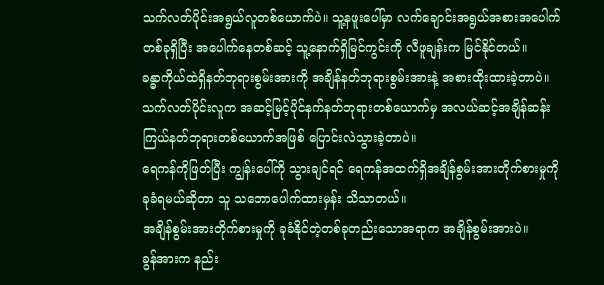သက်လတ်ပိုင်းအရွယ်လူတစ်ယောက်ပဲ။ သူ့နဖူးပေါ်မှာ လက်ချောင်းအရွယ်အစားအပေါက်တစ်ခုရှိပြီး အပေါက်နေတစ်ဆင့် သူ့နောက်ရှိမြင်ကွင်းကို လီဖူချန်းက မြင်နိုင်တယ်။
ခန္ဓာကိုယ်ထဲရှိနတ်ဘုရားစွမ်းအားကို အချိန်နတ်ဘုရားစွမ်းအားနဲ့ အစားထိုးထားခဲ့တာပဲ။
သက်လတ်ပိုင်းလူက အဆင့်မြင့်ပိုင်နက်နတ်ဘုရားတစ်ယောက်မှ အလယ်ဆင့်အချိန်ဆန်းကြယ်နတ်ဘုရားတစ်ယောက်အဖြစ် ပြောင်းလဲသွားခဲ့တာပဲ။
ရေကန်ကိုဖြတ်ပြီး ကျွန်းပေါ်ကို သွားချင်ရင် ရေကန်အထက်ရှိအချိန်စွမ်းအားတိုက်စားမှုကို ခုခံရမယ်ဆိုတာ သူ သဘောပေါက်ထားမှန်း သိသာတယ်။
အချိန်စွမ်းအားတိုက်စားမှုကို ခုခံနိုင်တဲ့တစ်ခုတည်းသောအရာက အချိန်စွမ်းအားပဲ။
ခွန်အားက နည်း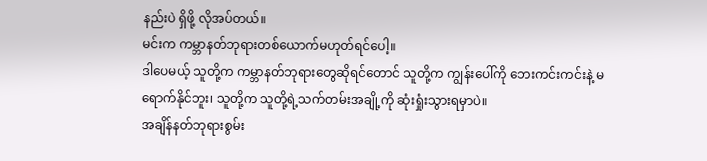နည်းပဲ ရှိဖို့ လိုအပ်တယ်။
မင်းက ကမ္ဘာနတ်ဘုရားတစ်ယောက်မဟုတ်ရင်ပေါ့။
ဒါပေမယ့် သူတို့က ကမ္ဘာနတ်ဘုရားတွေဆိုရင်တောင် သူတို့က ကျွန်းပေါ်ကို ဘေးကင်းကင်းနဲ့ မရောက်နိုင်ဘူး၊ သူတို့က သူတို့ရဲ့သက်တမ်းအချို့ကို ဆုံးရှုံးသွားရမှာပဲ။
အချိန်နတ်ဘုရားစွမ်း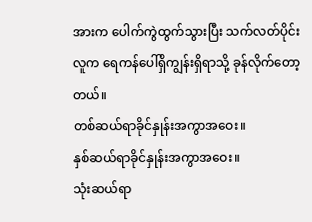အားက ပေါက်ကွဲထွက်သွားပြီး သက်လတ်ပိုင်းလူက ရေကန်ပေါ်ရှိကျွန်းရှိရာသို့ ခုန်လိုက်တော့တယ်။
တစ်ဆယ်ရာခိုင်နှုန်းအကွာအဝေး။
နှစ်ဆယ်ရာခိုင်နှုန်းအကွာအဝေး။
သုံးဆယ်ရာ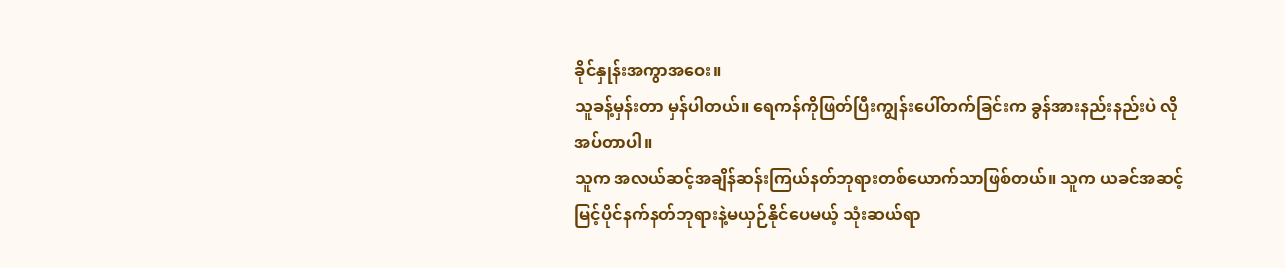ခိုင်နှုန်းအကွာအဝေး။
သူခန့်မှန်းတာ မှန်ပါတယ်။ ရေကန်ကိုဖြတ်ပြီးကျွန်းပေါ်တက်ခြင်းက ခွန်အားနည်းနည်းပဲ လိုအပ်တာပါ။
သူက အလယ်ဆင့်အချိန်ဆန်းကြယ်နတ်ဘုရားတစ်ယောက်သာဖြစ်တယ်။ သူက ယခင်အဆင့်မြင့်ပိုင်နက်နတ်ဘုရားနဲ့မယှဉ်နိုင်ပေမယ့် သုံးဆယ်ရာ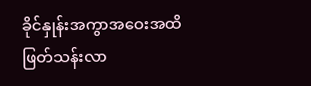ခိုင်နှုန်းအကွာအဝေးအထိ ဖြတ်သန်းလာ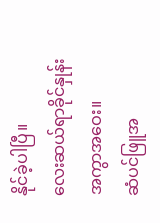နိုင်ခဲ့ပါပြီ။
လေးဆယ်ရာခိုင်နှုန်းအကွာအဝေး။
ဆံပင်ဖြူအ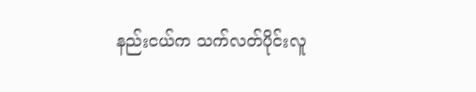နည်းငယ်က သက်လတ်ပိုင်းလူ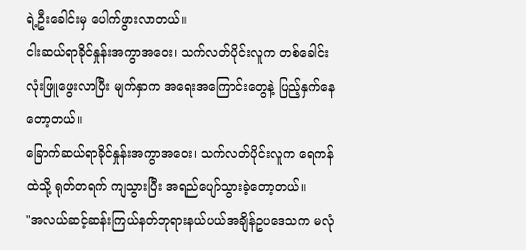ရဲ့ဦးခေါင်းမှ ပေါက်ဖွားလာတယ်။
ငါးဆယ်ရာခိုင်နှုန်းအကွာအဝေး၊ သက်လတ်ပိုင်းလူက တစ်ခေါင်းလုံးဖြူဖွေးလာပြီး မျက်နှာက အရေးအကြောင်းတွေနဲ့ ပြည့်နှက်နေတော့တယ်။
ခြောက်ဆယ်ရာခိုင်နှုန်းအကွာအဝေး၊ သက်လတ်ပိုင်းလူက ရေကန်ထဲသို့ ရုတ်တရက် ကျသွားပြီး အရည်ပျော်သွားခဲ့တော့တယ်။
"အလယ်ဆင့်ဆန်းကြယ်နတ်ဘုရားနယ်ပယ်အချိန်ဥပဒေသက မလုံ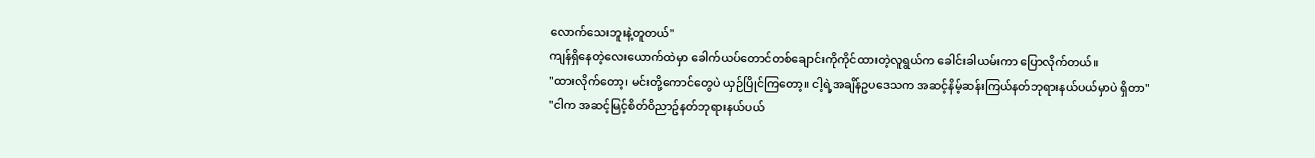လောက်သေးဘူးနဲ့တူတယ်"
ကျန်ရှိနေတဲ့လေးယောက်ထဲမှာ ခေါက်ယပ်တောင်တစ်ချောင်းကိုကိုင်ထားတဲ့လူရွယ်က ခေါင်းခါယမ်းကာ ပြောလိုက်တယ်။
"ထားလိုက်တော့၊ မင်းတို့ကောင်တွေပဲ ယှဉ်ပြိုင်ကြတော့။ ငါ့ရဲ့အချိန်ဥပဒေသက အဆင့်နိမ့်ဆန်းကြယ်နတ်ဘုရားနယ်ပယ်မှာပဲ ရှိတာ"
"ငါက အဆင့်မြင့်စိတ်ဝိညာဥ်နတ်ဘုရားနယ်ပယ်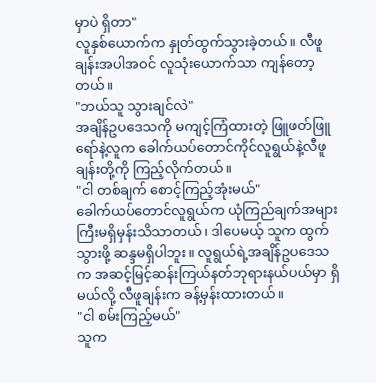မှာပဲ ရှိတာ"
လူနှစ်ယောက်က နှုတ်ထွက်သွားခဲ့တယ်။ လီဖူချန်းအပါအဝင် လူသုံးယောက်သာ ကျန်တော့တယ်။
"ဘယ်သူ သွားချင်လဲ"
အချိန်ဥပဒေသကို မကျင့်ကြံထားတဲ့ ဖြူဖတ်ဖြူရော်နဲ့လူက ခေါက်ယပ်တောင်ကိုင်လူရွယ်နဲ့လီဖူချန်းတို့ကို ကြည့်လိုက်တယ်။
"ငါ တစ်ချက် စောင့်ကြည့်အုံးမယ်"
ခေါက်ယပ်တောင်လူရွယ်က ယုံကြည်ချက်အများကြီးမရှိမှန်းသိသာတယ်၊ ဒါပေမယ့် သူက ထွက်သွားဖို့ ဆန္ဒမရှိပါဘူး။ လူရွယ်ရဲ့အချိန်ဥပဒေသက အဆင့်မြင့်ဆန်းကြယ်နတ်ဘုရားနယ်ပယ်မှာ ရှိမယ်လို့ လီဖူချန်းက ခန့်မှန်းထားတယ်။
"ငါ စမ်းကြည့်မယ်"
သူက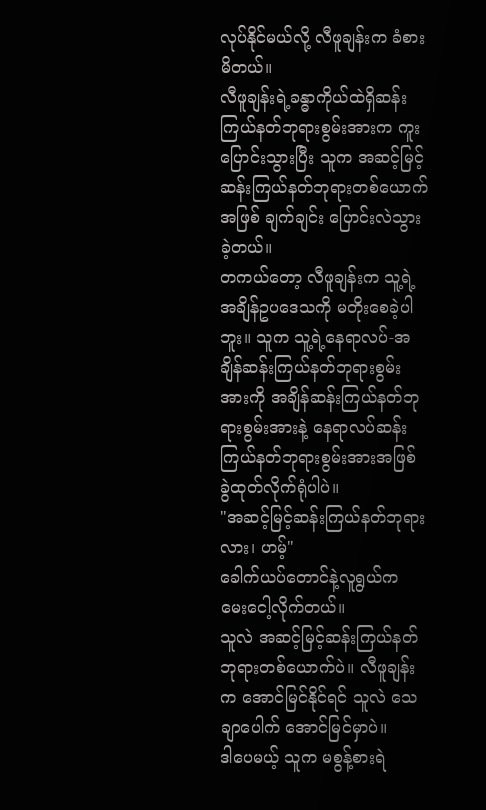လုပ်နိုင်မယ်လို့ လီဖူချန်းက ခံစားမိတယ်။
လီဖူချန်းရဲ့ခန္ဓာကိုယ်ထဲရှိဆန်းကြယ်နတ်ဘုရားစွမ်းအားက ကူးပြောင်းသွားပြီး သူက အဆင့်မြင့်ဆန်းကြယ်နတ်ဘုရားတစ်ယောက်အဖြစ် ချက်ချင်း ပြောင်းလဲသွားခဲ့တယ်။
တကယ်တော့ လီဖူချန်းက သူ့ရဲ့အချိန်ဥပဒေသကို မတိုးစေခဲ့ပါဘူး။ သူက သူ့ရဲ့နေရာလပ်-အချိန်ဆန်းကြယ်နတ်ဘုရားစွမ်းအားကို အချိန်ဆန်းကြယ်နတ်ဘုရားစွမ်းအားနဲ့ နေရာလပ်ဆန်းကြယ်နတ်ဘုရားစွမ်းအားအဖြစ် ခွဲထုတ်လိုက်ရုံပါပဲ။
"အဆင့်မြင့်ဆန်းကြယ်နတ်ဘုရားလား၊ ဟမ့်"
ခေါက်ယပ်တောင်နဲ့လူရွယ်က မေးငေါ့လိုက်တယ်။
သူလဲ အဆင့်မြင့်ဆန်းကြယ်နတ်ဘုရားတစ်ယောက်ပဲ။ လီဖူချန်းက အောင်မြင်နိုင်ရင် သူလဲ သေချာပေါက် အောင်မြင်မှာပဲ။
ဒါပေမယ့် သူက မစွန့်စားရဲ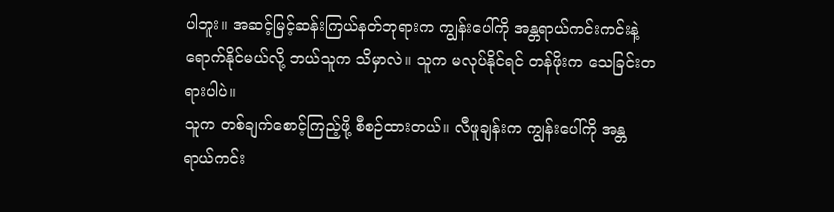ပါဘူး။ အဆင့်မြင့်ဆန်းကြယ်နတ်ဘုရားက ကျွန်းပေါ်ကို အန္တရာယ်ကင်းကင်းနဲ့ရောက်နိုင်မယ်လို့ ဘယ်သူက သိမှာလဲ။ သူက မလုပ်နိုင်ရင် တန်ဖိုးက သေခြင်းတရားပါပဲ။
သူက တစ်ချက်စောင့်ကြည့်ဖို့ စီစဉ်ထားတယ်။ လီဖူချန်းက ကျွန်းပေါ်ကို အန္တရာယ်ကင်း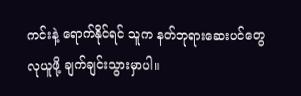ကင်းနဲ့ ရောက်နိုင်ရင် သူက နတ်ဘုရားဆေးပင်တွေ လုယူဖို့ ချက်ချင်းသွားမှာပါ။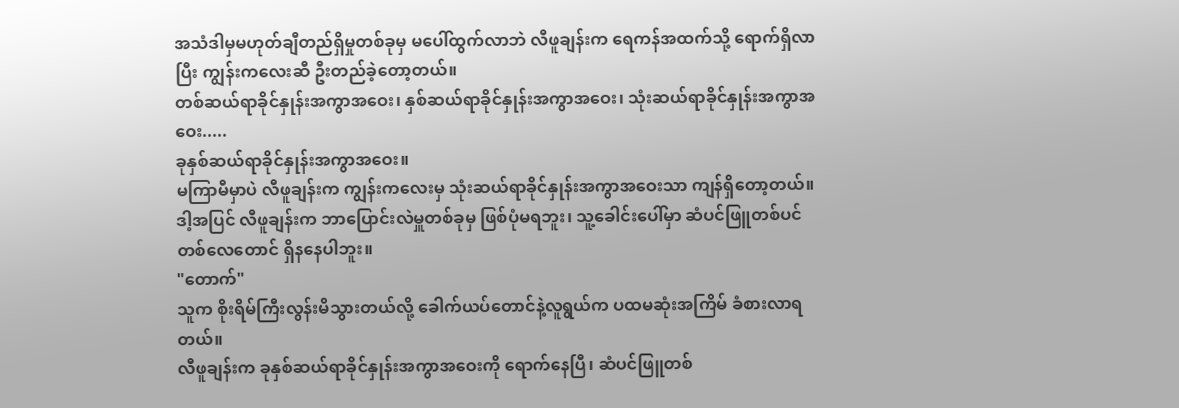အသံဒါမှမဟုတ်ချီတည်ရှိမှုတစ်ခုမှ မပေါ်ထွက်လာဘဲ လီဖူချန်းက ရေကန်အထက်သို့ ရောက်ရှိလာပြီး ကျွန်းကလေးဆီ ဦးတည်ခဲ့တော့တယ်။
တစ်ဆယ်ရာခိုင်နှုန်းအကွာအဝေး၊ နှစ်ဆယ်ရာခိုင်နှုန်းအကွာအဝေး၊ သုံးဆယ်ရာခိုင်နှုန်းအကွာအဝေး.....
ခုနှစ်ဆယ်ရာခိုင်နှုန်းအကွာအဝေး။
မကြာမီမှာပဲ လီဖူချန်းက ကျွန်းကလေးမှ သုံးဆယ်ရာခိုင်နှုန်းအကွာအဝေးသာ ကျန်ရှိတော့တယ်။ ဒါ့အပြင် လီဖူချန်းက ဘာပြောင်းလဲမှူတစ်ခုမှ ဖြစ်ပုံမရဘူး၊ သူ့ခေါင်းပေါ်မှာ ဆံပင်ဖြူတစ်ပင်တစ်လေတောင် ရှိနနေပါဘူး။
"တောက်"
သူက စိုးရိမ်ကြီးလွန်းမိသွားတယ်လို့ ခေါက်ယပ်တောင်နဲ့လူရွယ်က ပထမဆုံးအကြိမ် ခံစားလာရတယ်။
လီဖူချန်းက ခုနှစ်ဆယ်ရာခိုင်နှုန်းအကွာအဝေးကို ရောက်နေပြီ၊ ဆံပင်ဖြူတစ်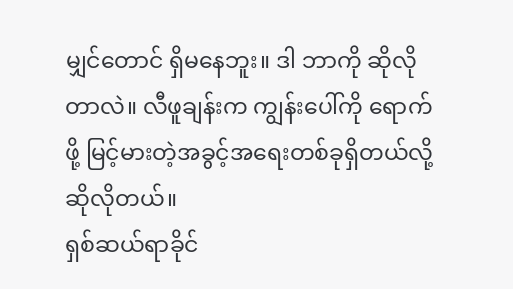မျှင်တောင် ရှိမနေဘူး။ ဒါ ဘာကို ဆိုလိုတာလဲ။ လီဖူချန်းက ကျွန်းပေါ်ကို ရောက်ဖို့ မြင့်မားတဲ့အခွင့်အရေးတစ်ခုရှိတယ်လို့ ဆိုလိုတယ်။
ရှစ်ဆယ်ရာခိုင်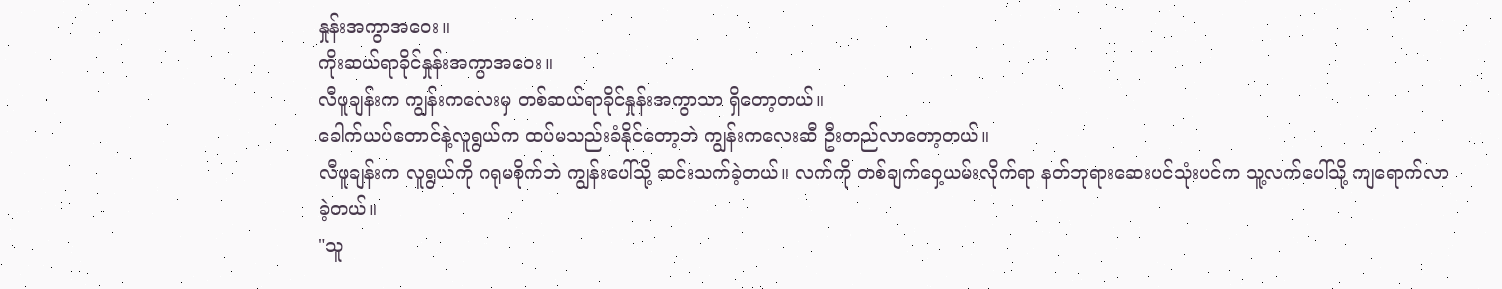နှုန်းအကွာအဝေး။
ကိုးဆယ်ရာခိုင်နှုန်းအကွာအဝေး။
လီဖူချန်းက ကျွန်းကလေးမှ တစ်ဆယ်ရာခိုင်နှုန်းအကွာသာ ရှိတော့တယ်။
ခေါက်ယပ်တောင်နဲ့လူရွယ်က ထပ်မသည်းခံနိုင်တော့ဘဲ ကျွန်းကလေးဆီ ဦးတည်လာတော့တယ်။
လီဖူချန်းက လူရွယ်ကို ဂရုမစိုက်ဘဲ ကျွန်းပေါ်သို့ ဆင်းသက်ခဲ့တယ်။ လက်ကို တစ်ချက်ဝှေ့ယမ်းလိုက်ရာ နတ်ဘုရားဆေးပင်သုံးပင်က သူ့လက်ပေါ်သို့ ကျရောက်လာခဲ့တယ်။
"သူ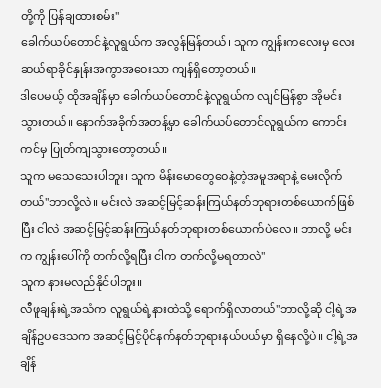တို့ကို ပြန်ချထားစမ်း"
ခေါက်ယပ်တောင်နဲ့လူရွယ်က အလွန်မြန်တယ်၊ သူက ကျွန်းကလေးမှ လေးဆယ်ရာခိုင်နှုန်းအကွာအဝေးသာ ကျန်ရှိတော့တယ်။
ဒါပေမယ့် ထိုအချိန်မှာ ခေါက်ယပ်တောင်နဲ့လူရွယ်က လျင်မြန်စွာ အိုမင်းသွားတယ်။ နောက်အခိုက်အတန့်မှာ ခေါက်ယပ်တောင်လူရွယ်က ကောင်းကင်မှ ပြုတ်ကျသွားတော့တယ်။
သူက မသေသေးပါဘူး၊ သူက မိန်းမောတွေဝေနဲ့တဲ့အမူအရာနဲ့ မေးလိုက်တယ်"ဘာလို့လဲ။ မင်းလဲ အဆင့်မြင့်ဆန်းကြယ်နတ်ဘုရားတစ်ယောက်ဖြစ်ပြီး ငါလဲ အဆင့်မြင့်ဆန်းကြယ်နတ်ဘုရားတစ်ယောက်ပဲလေ။ ဘာလို့ မင်းက ကျွန်းပေါ်ကို တက်လို့ရပြီး ငါက တက်လို့မရတာလဲ"
သူက နားမလည်နိုင်ပါဘူး။
လီဖူချန်းရဲ့အသံက လူရွယ်ရဲ့နားထဲသို့ ရောက်ရှိလာတယ်"ဘာလို့ဆို ငါ့ရဲ့အချိန်ဥပဒေသက အဆင့်မြင့်ပိုင်နက်နတ်ဘုရားနယ်ပယ်မှာ ရှိနေလို့ပဲ။ ငါ့ရဲ့အချိန်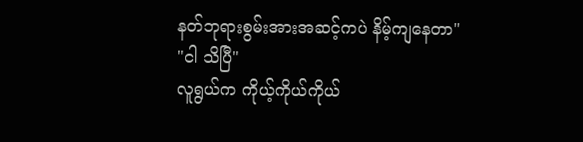နတ်ဘုရားစွမ်းအားအဆင့်ကပဲ နိမ့်ကျနေတာ"
"ငါ သိပြီ"
လူရွယ်က ကိုယ့်ကိုယ်ကိုယ်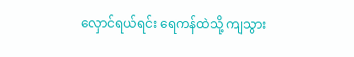လှောင်ရယ်ရင်း ရေကန်ထဲသို့ ကျသွား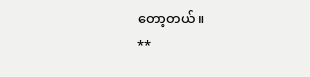တော့တယ်။
**